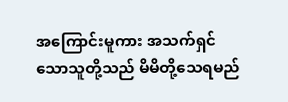အကြောင်းမူကား အသက်ရှင်သောသူတို့သည် မိမိတို့သေရမည်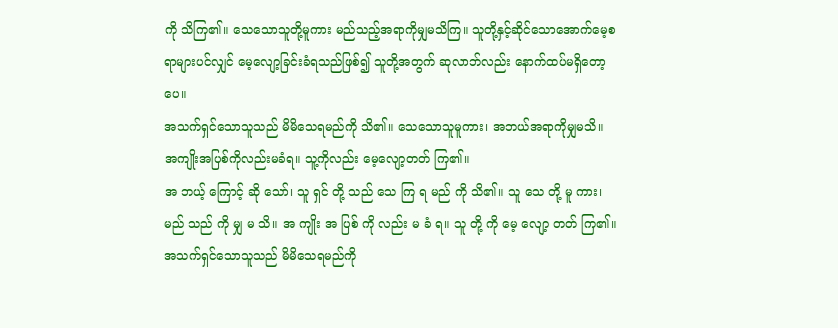ကို သိကြ၏။ သေသောသူတို့မူကား မည်သည့်အရာကိုမျှမသိကြ။ သူတို့နှင့်ဆိုင်သောအောက်မေ့စရာများပင်လျှင် မေ့လျော့ခြင်းခံရသည်ဖြစ်၍ သူတို့အတွက် ဆုလာဘ်လည်း နောက်ထပ်မရှိတော့ပေ။
အသက်ရှင်သောသူသည် မိမိသေရမည်ကို သိ၏။ သေသောသူမူကား၊ အဘယ်အရာကိုမျှမသိ။ အကျိုးအပြစ်ကိုလည်းမခံရ။ သူ့ကိုလည်း မေ့လျော့တတ် ကြ၏။
အ ဘယ့် ကြောင့် ဆို သော်၊ သူ ရှင် တို့ သည် သေ ကြ ရ မည် ကို သိ၏။ သူ သေ တို့ မူ ကား၊ မည် သည် ကို မျှ မ သိ။ အ ကျိုး အ ပြစ် ကို လည်း မ ခံ ရ။ သူ တို့ ကို မေ့ လျော့ တတ် ကြ၏။
အသက်ရှင်သောသူသည် မိမိသေရမည်ကို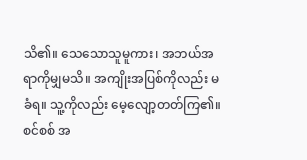သိ၏။ သေသောသူမူကား၊ အဘယ်အရာကိုမျှမသိ။ အကျိုးအပြစ်ကိုလည်း မခံရ။ သူ့ကိုလည်း မေ့လျော့တတ်ကြ၏။
စင်စစ် အ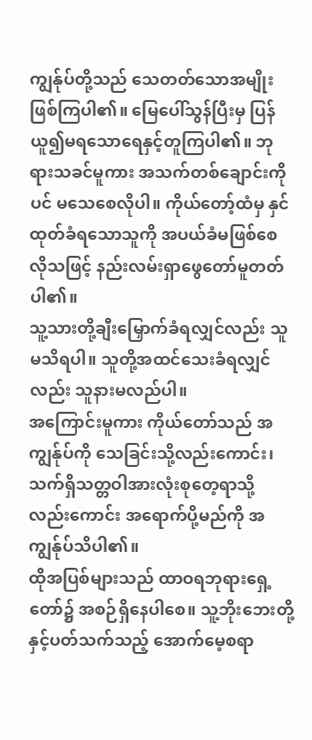ကျွန်ုပ်တို့သည် သေတတ်သောအမျိုးဖြစ်ကြပါ၏။ မြေပေါ်သွန်ပြီးမှ ပြန်ယူ၍မရသောရေနှင့်တူကြပါ၏။ ဘုရားသခင်မူကား အသက်တစ်ချောင်းကိုပင် မသေစေလိုပါ။ ကိုယ်တော့်ထံမှ နှင်ထုတ်ခံရသောသူကို အပယ်ခံမဖြစ်စေလိုသဖြင့် နည်းလမ်းရှာဖွေတော်မူတတ်ပါ၏။
သူ့သားတို့ချီးမြှောက်ခံရလျှင်လည်း သူမသိရပါ။ သူတို့အထင်သေးခံရလျှင်လည်း သူနားမလည်ပါ။
အကြောင်းမူကား ကိုယ်တော်သည် အကျွန်ုပ်ကို သေခြင်းသို့လည်းကောင်း၊ သက်ရှိသတ္တဝါအားလုံးစုတေ့ရာသို့လည်းကောင်း အရောက်ပို့မည်ကို အကျွန်ုပ်သိပါ၏။
ထိုအပြစ်များသည် ထာဝရဘုရားရှေ့တော်၌ အစဉ်ရှိနေပါစေ။ သူ့ဘိုးဘေးတို့နှင့်ပတ်သက်သည့် အောက်မေ့စရာ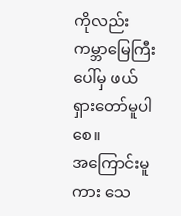ကိုလည်း ကမ္ဘာမြေကြီးပေါ်မှ ဖယ်ရှားတော်မူပါစေ။
အကြောင်းမူကား သေ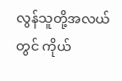လွန်သူတို့အလယ်တွင် ကိုယ်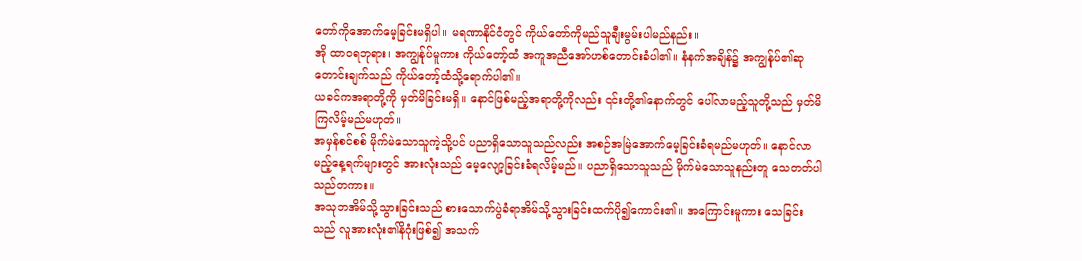တော်ကိုအောက်မေ့ခြင်းမရှိပါ။ မရဏာနိုင်ငံတွင် ကိုယ်တော်ကိုမည်သူချီးမွမ်းပါမည်နည်း။
အို ထာဝရဘုရား၊ အကျွန်ုပ်မူကား ကိုယ်တော့်ထံ အကူအညီအော်ဟစ်တောင်းခံပါ၏။ နံနက်အချိန်၌ အကျွန်ုပ်၏ဆုတောင်းချက်သည် ကိုယ်တော့်ထံသို့ရောက်ပါ၏။
ယခင်ကအရာတို့ကို မှတ်မိခြင်းမရှိ။ နောင်ဖြစ်မည့်အရာတို့ကိုလည်း ၎င်းတို့၏နောက်တွင် ပေါ်လာမည့်သူတို့သည် မှတ်မိကြလိမ့်မည်မဟုတ်။
အမှန်စင်စစ် မိုက်မဲသောသူကဲ့သို့ပင် ပညာရှိသောသူသည်လည်း အစဉ်အမြဲအောက်မေ့ခြင်းခံရမည်မဟုတ်။ နောင်လာမည့်နေ့ရက်များတွင် အားလုံးသည် မေ့လျော့ခြင်းခံရလိမ့်မည်။ ပညာရှိသောသူသည် မိုက်မဲသောသူနည်းတူ သေတတ်ပါသည်တကား။
အသုဘအိမ်သို့သွားခြင်းသည် စားသောက်ပွဲခံရာအိမ်သို့သွားခြင်းထက်ပို၍ကောင်း၏။ အကြောင်းမူကား သေခြင်းသည် လူအားလုံး၏နိဂုံးဖြစ်၍ အသက်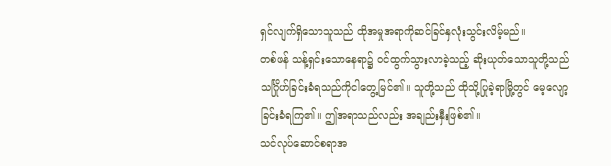ရှင်လျက်ရှိသောသူသည် ထိုအမှုအရာကိုဆင်ခြင်နှလုံးသွင်းလိမ့်မည်။
တစ်ဖန် သန့်ရှင်းသောနေရာ၌ ဝင်ထွက်သွားလာခဲ့သည့် ဆိုးယုတ်သောသူတို့သည် သင်္ဂြိုဟ်ခြင်းခံရသည်ကိုငါတွေ့မြင်၏။ သူတို့သည် ထိုသို့ပြုခဲ့ရာမြို့တွင် မေ့လျော့ခြင်းခံရကြ၏။ ဤအရာသည်လည်း အချည်းနှီးဖြစ်၏။
သင်လုပ်ဆောင်စရာအ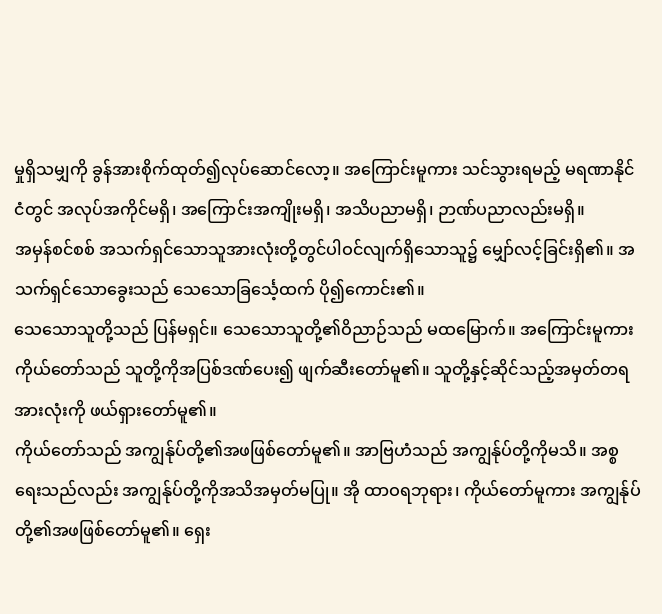မှုရှိသမျှကို ခွန်အားစိုက်ထုတ်၍လုပ်ဆောင်လော့။ အကြောင်းမူကား သင်သွားရမည့် မရဏာနိုင်ငံတွင် အလုပ်အကိုင်မရှိ၊ အကြောင်းအကျိုးမရှိ၊ အသိပညာမရှိ၊ ဉာဏ်ပညာလည်းမရှိ။
အမှန်စင်စစ် အသက်ရှင်သောသူအားလုံးတို့တွင်ပါဝင်လျက်ရှိသောသူ၌ မျှော်လင့်ခြင်းရှိ၏။ အသက်ရှင်သောခွေးသည် သေသောခြင်္သေ့ထက် ပို၍ကောင်း၏။
သေသောသူတို့သည် ပြန်မရှင်။ သေသောသူတို့၏ဝိညာဉ်သည် မထမြောက်။ အကြောင်းမူကား ကိုယ်တော်သည် သူတို့ကိုအပြစ်ဒဏ်ပေး၍ ဖျက်ဆီးတော်မူ၏။ သူတို့နှင့်ဆိုင်သည့်အမှတ်တရအားလုံးကို ဖယ်ရှားတော်မူ၏။
ကိုယ်တော်သည် အကျွန်ုပ်တို့၏အဖဖြစ်တော်မူ၏။ အာဗြဟံသည် အကျွန်ုပ်တို့ကိုမသိ။ အစ္စရေးသည်လည်း အကျွန်ုပ်တို့ကိုအသိအမှတ်မပြု။ အို ထာဝရဘုရား၊ ကိုယ်တော်မူကား အကျွန်ုပ်တို့၏အဖဖြစ်တော်မူ၏။ ရှေး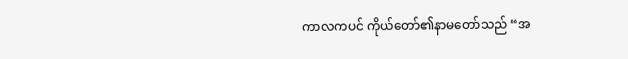ကာလကပင် ကိုယ်တော်၏နာမတော်သည် “အ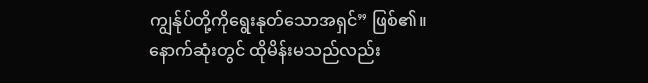ကျွန်ုပ်တို့ကိုရွေးနုတ်သောအရှင်” ဖြစ်၏။
နောက်ဆုံးတွင် ထိုမိန်းမသည်လည်း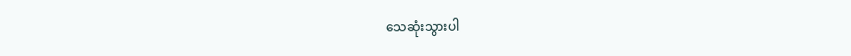သေဆုံးသွားပါ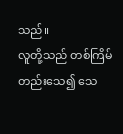သည်။
လူတို့သည် တစ်ကြိမ်တည်းသေ၍ သေ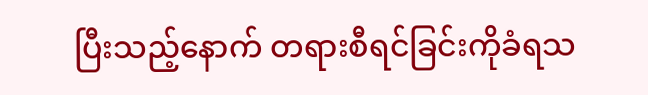ပြီးသည့်နောက် တရားစီရင်ခြင်းကိုခံရသ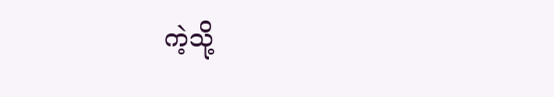ကဲ့သို့